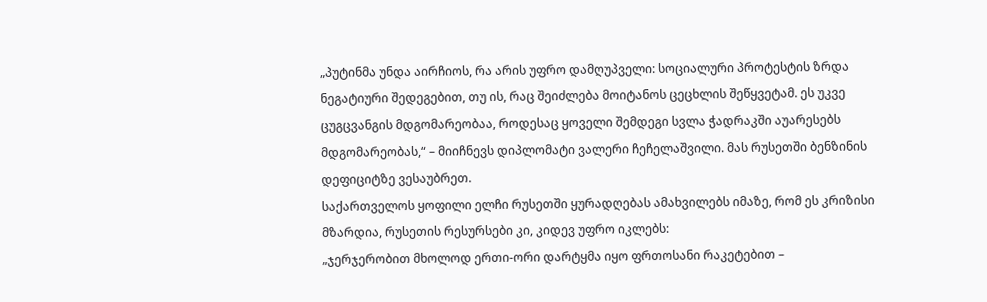„პუტინმა უნდა აირჩიოს, რა არის უფრო დამღუპველი: სოციალური პროტესტის ზრდა ნეგატიური შედეგებით, თუ ის, რაც შეიძლება მოიტანოს ცეცხლის შეწყვეტამ. ეს უკვე ცუგცვანგის მდგომარეობაა, როდესაც ყოველი შემდეგი სვლა ჭადრაკში აუარესებს მდგომარეობას,“ – მიიჩნევს დიპლომატი ვალერი ჩეჩელაშვილი. მას რუსეთში ბენზინის დეფიციტზე ვესაუბრეთ.
საქართველოს ყოფილი ელჩი რუსეთში ყურადღებას ამახვილებს იმაზე, რომ ეს კრიზისი მზარდია, რუსეთის რესურსები კი, კიდევ უფრო იკლებს:
„ჯერჯერობით მხოლოდ ერთი-ორი დარტყმა იყო ფრთოსანი რაკეტებით –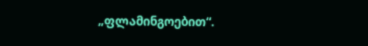„ფლამინგოებით“.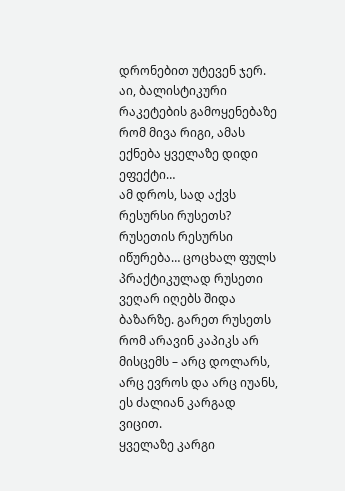დრონებით უტევენ ჯერ. აი, ბალისტიკური რაკეტების გამოყენებაზე რომ მივა რიგი, ამას ექნება ყველაზე დიდი ეფექტი…
ამ დროს, სად აქვს რესურსი რუსეთს? რუსეთის რესურსი იწურება… ცოცხალ ფულს პრაქტიკულად რუსეთი ვეღარ იღებს შიდა ბაზარზე. გარეთ რუსეთს რომ არავინ კაპიკს არ მისცემს – არც დოლარს, არც ევროს და არც იუანს, ეს ძალიან კარგად ვიცით.
ყველაზე კარგი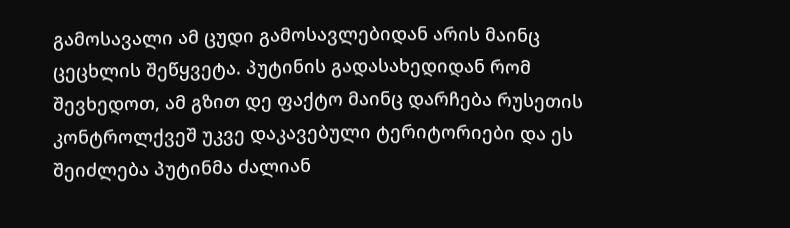გამოსავალი ამ ცუდი გამოსავლებიდან არის მაინც ცეცხლის შეწყვეტა. პუტინის გადასახედიდან რომ შევხედოთ, ამ გზით დე ფაქტო მაინც დარჩება რუსეთის კონტროლქვეშ უკვე დაკავებული ტერიტორიები და ეს შეიძლება პუტინმა ძალიან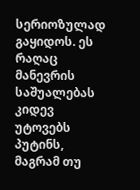სერიოზულად გაყიდოს. ეს რაღაც მანევრის საშუალებას კიდევ უტოვებს პუტინს, მაგრამ თუ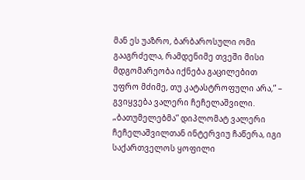მან ეს უაზრო, ბარბაროსული ომი გააგრძელა, რამდენიმე თვეში მისი მდგომარეობა იქნება გაცილებით უფრო მძიმე, თუ კატასტროფული არა,“ – გვიყვება ვალერი ჩეჩელაშვილი.
„ბათუმელებმა“ დიპლომატ ვალერი ჩეჩელაშვილთან ინტერვიუ ჩაწერა, იგი საქართველოს ყოფილი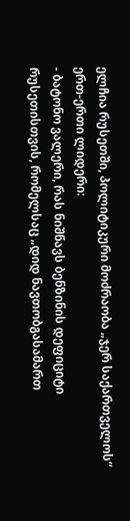ელჩია რუსეთში, პოლიტიკური მოძრაობა „ჯერ საქართველოს“ ერთ-ერთი ლიდერი:
- ბატონო ვალერი, რას ნიშნავს ბენზინის დეფიციტი რუსეთისთვის, რომელსაც „დიდ ნავთობგასამართ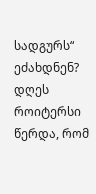სადგურს“ ეძახდნენ? დღეს როიტერსი წერდა, რომ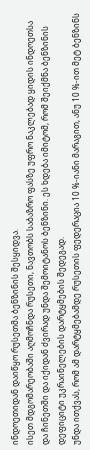ინდოეთიდან დაიწყო რუსეთმა ბენზინის შესყიდვა.
ისეთ მდგომარეობაში აღმოჩნდა რუსეთი, ნავთობს საბაზრო ფასზე უფრო ნაკლებად ყიდის ინდოეთსა და ჩინეთში და იქიდან ძვირად უნდა შემოიტანოს ბენზინი. ეს ხდება იმიტომ, რომ შეიქმნა ბენზინის დეფიციტი უკრაინელების დარტყმების შედეგად.
უნდა ითქვას, რომ ამ დარტყმებამდე რუსეთის ფედერაცია 10 %-იანი მარაგით, ანუ 10 %-ით მეტ ბენზინს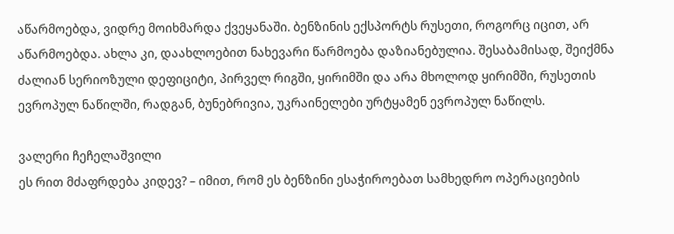აწარმოებდა, ვიდრე მოიხმარდა ქვეყანაში. ბენზინის ექსპორტს რუსეთი, როგორც იცით, არ აწარმოებდა. ახლა კი, დაახლოებით ნახევარი წარმოება დაზიანებულია. შესაბამისად, შეიქმნა ძალიან სერიოზული დეფიციტი, პირველ რიგში, ყირიმში და არა მხოლოდ ყირიმში, რუსეთის ევროპულ ნაწილში, რადგან, ბუნებრივია, უკრაინელები ურტყამენ ევროპულ ნაწილს.

ვალერი ჩეჩელაშვილი
ეს რით მძაფრდება კიდევ? – იმით, რომ ეს ბენზინი ესაჭიროებათ სამხედრო ოპერაციების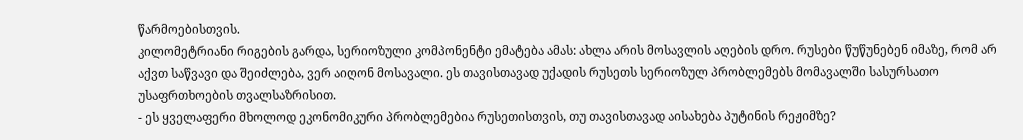წარმოებისთვის.
კილომეტრიანი რიგების გარდა, სერიოზული კომპონენტი ემატება ამას: ახლა არის მოსავლის აღების დრო. რუსები წუწუნებენ იმაზე, რომ არ აქვთ საწვავი და შეიძლება, ვერ აიღონ მოსავალი. ეს თავისთავად უქადის რუსეთს სერიოზულ პრობლემებს მომავალში სასურსათო უსაფრთხოების თვალსაზრისით.
- ეს ყველაფერი მხოლოდ ეკონომიკური პრობლემებია რუსეთისთვის, თუ თავისთავად აისახება პუტინის რეჟიმზე?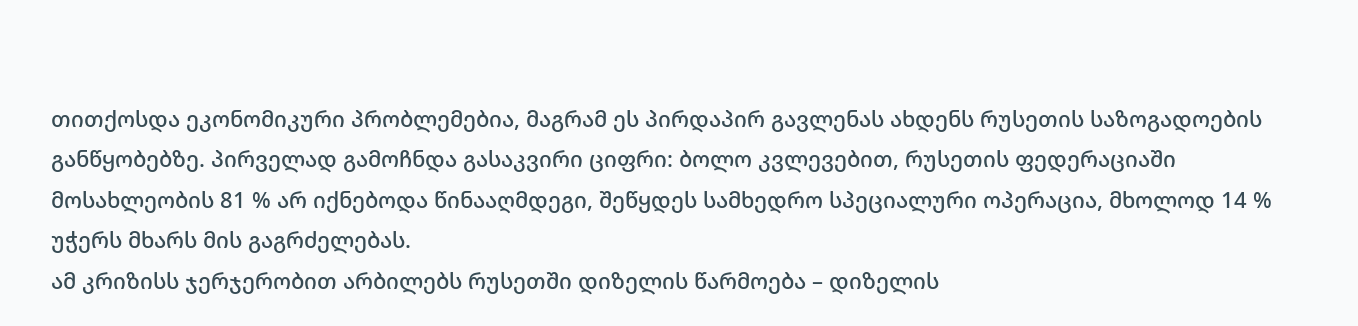თითქოსდა ეკონომიკური პრობლემებია, მაგრამ ეს პირდაპირ გავლენას ახდენს რუსეთის საზოგადოების განწყობებზე. პირველად გამოჩნდა გასაკვირი ციფრი: ბოლო კვლევებით, რუსეთის ფედერაციაში მოსახლეობის 81 % არ იქნებოდა წინააღმდეგი, შეწყდეს სამხედრო სპეციალური ოპერაცია, მხოლოდ 14 % უჭერს მხარს მის გაგრძელებას.
ამ კრიზისს ჯერჯერობით არბილებს რუსეთში დიზელის წარმოება – დიზელის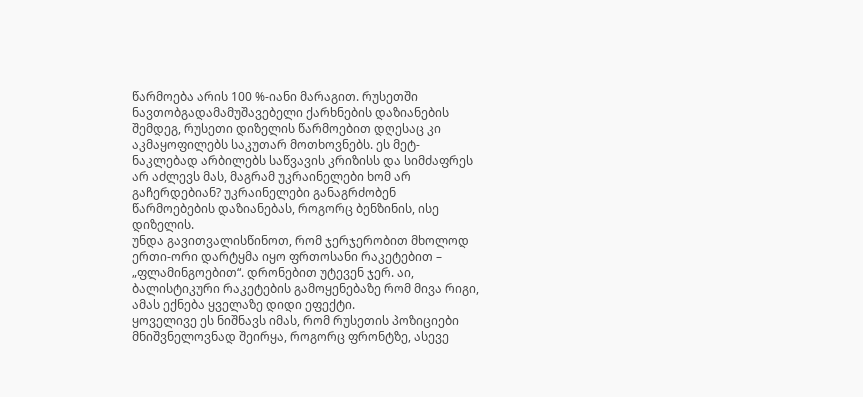წარმოება არის 100 %-იანი მარაგით. რუსეთში ნავთობგადამამუშავებელი ქარხნების დაზიანების შემდეგ, რუსეთი დიზელის წარმოებით დღესაც კი აკმაყოფილებს საკუთარ მოთხოვნებს. ეს მეტ-ნაკლებად არბილებს საწვავის კრიზისს და სიმძაფრეს არ აძლევს მას, მაგრამ უკრაინელები ხომ არ გაჩერდებიან? უკრაინელები განაგრძობენ წარმოებების დაზიანებას, როგორც ბენზინის, ისე დიზელის.
უნდა გავითვალისწინოთ, რომ ჯერჯერობით მხოლოდ ერთი-ორი დარტყმა იყო ფრთოსანი რაკეტებით – „ფლამინგოებით“. დრონებით უტევენ ჯერ. აი, ბალისტიკური რაკეტების გამოყენებაზე რომ მივა რიგი, ამას ექნება ყველაზე დიდი ეფექტი.
ყოველივე ეს ნიშნავს იმას, რომ რუსეთის პოზიციები მნიშვნელოვნად შეირყა, როგორც ფრონტზე, ასევე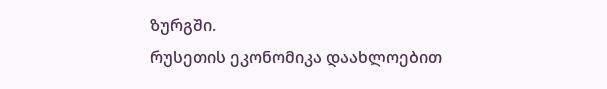ზურგში.
რუსეთის ეკონომიკა დაახლოებით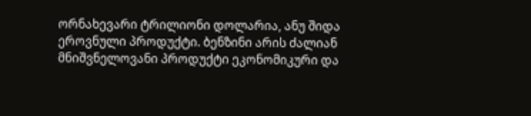ორნახევარი ტრილიონი დოლარია, ანუ შიდა ეროვნული პროდუქტი. ბენზინი არის ძალიან მნიშვნელოვანი პროდუქტი ეკონომიკური და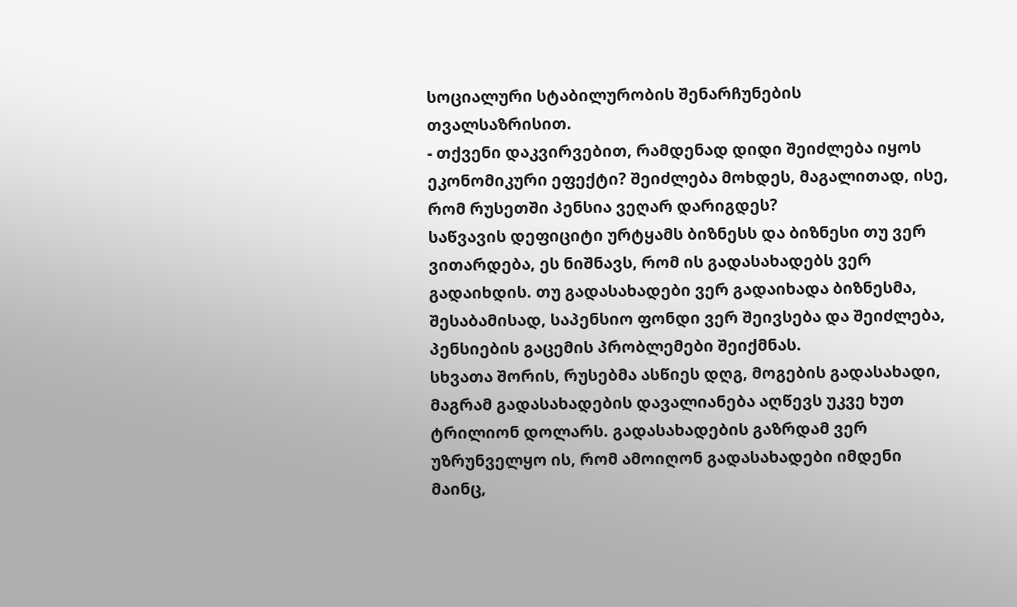სოციალური სტაბილურობის შენარჩუნების თვალსაზრისით.
- თქვენი დაკვირვებით, რამდენად დიდი შეიძლება იყოს ეკონომიკური ეფექტი? შეიძლება მოხდეს, მაგალითად, ისე, რომ რუსეთში პენსია ვეღარ დარიგდეს?
საწვავის დეფიციტი ურტყამს ბიზნესს და ბიზნესი თუ ვერ ვითარდება, ეს ნიშნავს, რომ ის გადასახადებს ვერ გადაიხდის. თუ გადასახადები ვერ გადაიხადა ბიზნესმა, შესაბამისად, საპენსიო ფონდი ვერ შეივსება და შეიძლება, პენსიების გაცემის პრობლემები შეიქმნას.
სხვათა შორის, რუსებმა ასწიეს დღგ, მოგების გადასახადი, მაგრამ გადასახადების დავალიანება აღწევს უკვე ხუთ ტრილიონ დოლარს. გადასახადების გაზრდამ ვერ უზრუნველყო ის, რომ ამოიღონ გადასახადები იმდენი მაინც,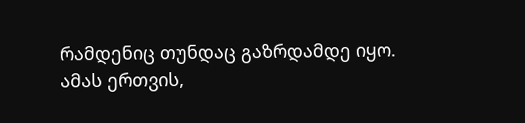რამდენიც თუნდაც გაზრდამდე იყო.
ამას ერთვის,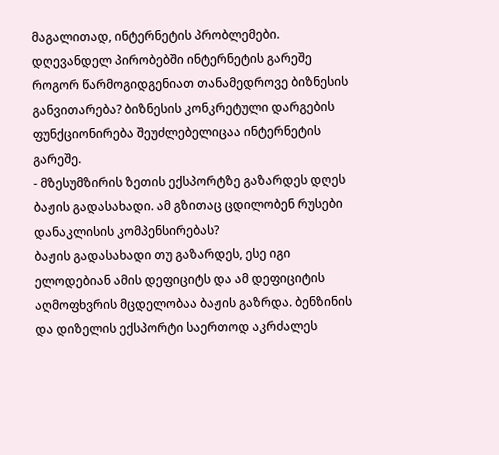მაგალითად, ინტერნეტის პრობლემები. დღევანდელ პირობებში ინტერნეტის გარეშე როგორ წარმოგიდგენიათ თანამედროვე ბიზნესის განვითარება? ბიზნესის კონკრეტული დარგების ფუნქციონირება შეუძლებელიცაა ინტერნეტის გარეშე.
- მზესუმზირის ზეთის ექსპორტზე გაზარდეს დღეს ბაჟის გადასახადი. ამ გზითაც ცდილობენ რუსები დანაკლისის კომპენსირებას?
ბაჟის გადასახადი თუ გაზარდეს, ესე იგი ელოდებიან ამის დეფიციტს და ამ დეფიციტის აღმოფხვრის მცდელობაა ბაჟის გაზრდა. ბენზინის და დიზელის ექსპორტი საერთოდ აკრძალეს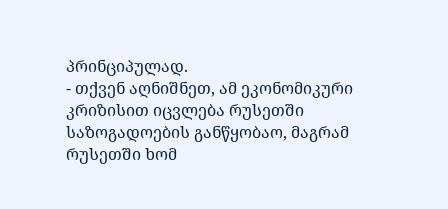პრინციპულად.
- თქვენ აღნიშნეთ, ამ ეკონომიკური კრიზისით იცვლება რუსეთში საზოგადოების განწყობაო, მაგრამ რუსეთში ხომ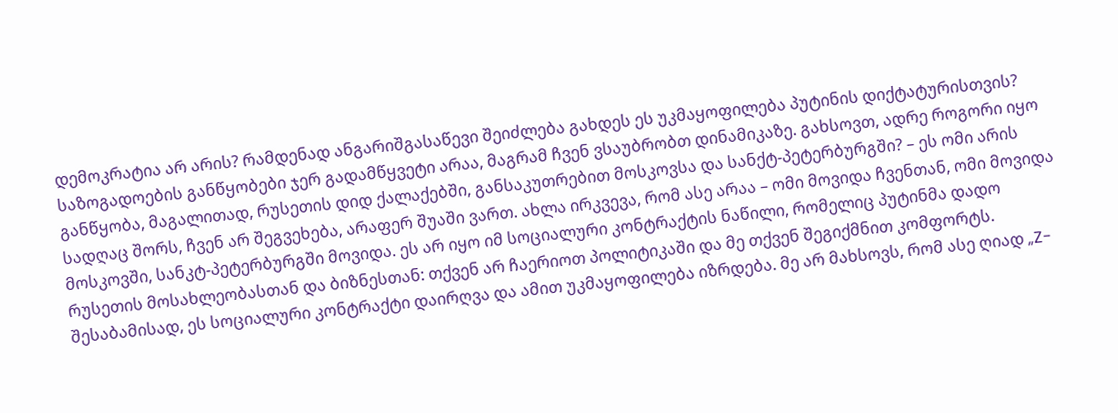დემოკრატია არ არის? რამდენად ანგარიშგასაწევი შეიძლება გახდეს ეს უკმაყოფილება პუტინის დიქტატურისთვის?
საზოგადოების განწყობები ჯერ გადამწყვეტი არაა, მაგრამ ჩვენ ვსაუბრობთ დინამიკაზე. გახსოვთ, ადრე როგორი იყო განწყობა, მაგალითად, რუსეთის დიდ ქალაქებში, განსაკუთრებით მოსკოვსა და სანქტ-პეტერბურგში? – ეს ომი არის სადღაც შორს, ჩვენ არ შეგვეხება, არაფერ შუაში ვართ. ახლა ირკვევა, რომ ასე არაა – ომი მოვიდა ჩვენთან, ომი მოვიდა მოსკოვში, სანკტ-პეტერბურგში მოვიდა. ეს არ იყო იმ სოციალური კონტრაქტის ნაწილი, რომელიც პუტინმა დადო რუსეთის მოსახლეობასთან და ბიზნესთან: თქვენ არ ჩაერიოთ პოლიტიკაში და მე თქვენ შეგიქმნით კომფორტს.
შესაბამისად, ეს სოციალური კონტრაქტი დაირღვა და ამით უკმაყოფილება იზრდება. მე არ მახსოვს, რომ ასე ღიად „Z-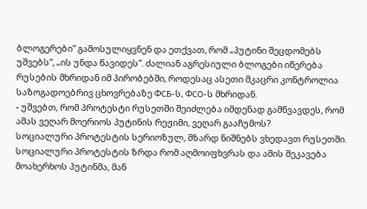ბლოგერები“ გამოსულიყვნენ და ეთქვათ, რომ „პუტინი შეცდომებს უშვებს“, „ის უნდა წავიდეს“. ძალიან აგრესიული ბლოგები იწერება რუსების მხრიდან იმ პირობებში, როდესაც ასეთი მკაცრი კონტროლია საზოგადოებრივ ცხოვრებაზე ФСБ-ს, ФСО-ს მხრიდან.
- უშვებთ, რომ პროტესტი რუსეთში შეიძლება იმდენად გამწვავდეს, რომ ამას ვეღარ მოერიოს პუტინის რეჟიმი, ვეღარ გააჩუმოს?
სოციალური პროტესტის სერიოზულ, მზარდ ნიშნებს ვხედავთ რუსეთში.
სოციალური პროტესტის ზრდა რომ აღმოიფხვრას და ამის შეკავება მოახერხოს პუტინმა, მან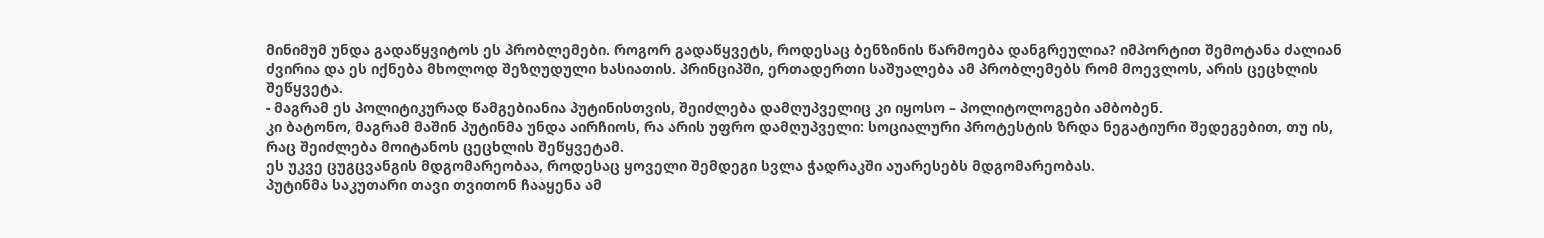მინიმუმ უნდა გადაწყვიტოს ეს პრობლემები. როგორ გადაწყვეტს, როდესაც ბენზინის წარმოება დანგრეულია? იმპორტით შემოტანა ძალიან ძვირია და ეს იქნება მხოლოდ შეზღუდული ხასიათის. პრინციპში, ერთადერთი საშუალება ამ პრობლემებს რომ მოევლოს, არის ცეცხლის შეწყვეტა.
- მაგრამ ეს პოლიტიკურად წამგებიანია პუტინისთვის, შეიძლება დამღუპველიც კი იყოსო – პოლიტოლოგები ამბობენ.
კი ბატონო, მაგრამ მაშინ პუტინმა უნდა აირჩიოს, რა არის უფრო დამღუპველი: სოციალური პროტესტის ზრდა ნეგატიური შედეგებით, თუ ის, რაც შეიძლება მოიტანოს ცეცხლის შეწყვეტამ.
ეს უკვე ცუგცვანგის მდგომარეობაა, როდესაც ყოველი შემდეგი სვლა ჭადრაკში აუარესებს მდგომარეობას.
პუტინმა საკუთარი თავი თვითონ ჩააყენა ამ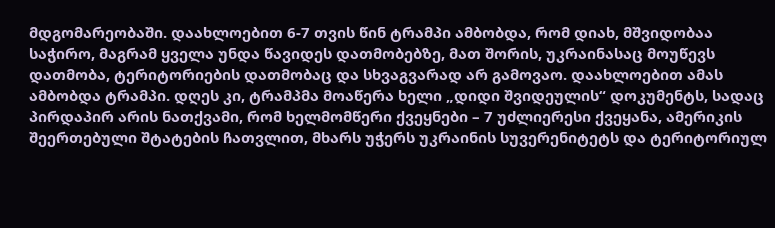მდგომარეობაში. დაახლოებით 6-7 თვის წინ ტრამპი ამბობდა, რომ დიახ, მშვიდობაა საჭირო, მაგრამ ყველა უნდა წავიდეს დათმობებზე, მათ შორის, უკრაინასაც მოუწევს დათმობა, ტერიტორიების დათმობაც და სხვაგვარად არ გამოვაო. დაახლოებით ამას ამბობდა ტრამპი. დღეს კი, ტრამპმა მოაწერა ხელი „დიდი შვიდეულის“ დოკუმენტს, სადაც პირდაპირ არის ნათქვამი, რომ ხელმომწერი ქვეყნები – 7 უძლიერესი ქვეყანა, ამერიკის შეერთებული შტატების ჩათვლით, მხარს უჭერს უკრაინის სუვერენიტეტს და ტერიტორიულ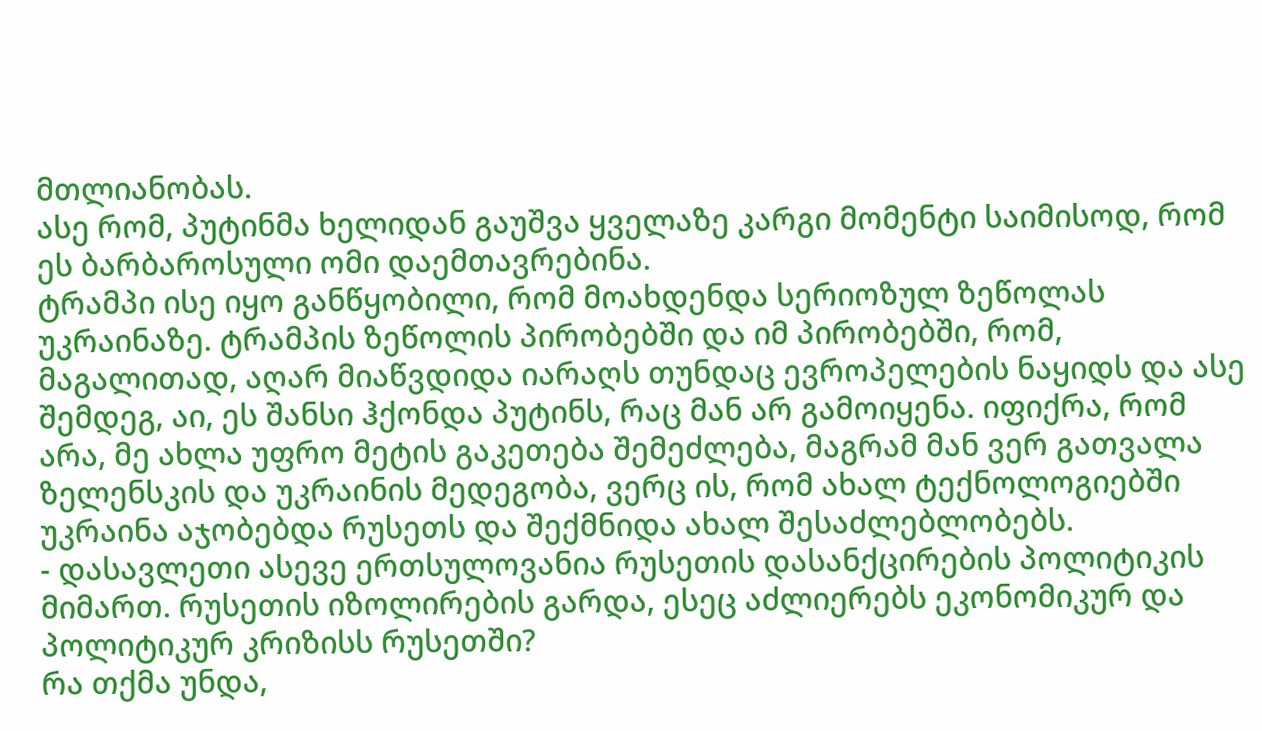მთლიანობას.
ასე რომ, პუტინმა ხელიდან გაუშვა ყველაზე კარგი მომენტი საიმისოდ, რომ ეს ბარბაროსული ომი დაემთავრებინა.
ტრამპი ისე იყო განწყობილი, რომ მოახდენდა სერიოზულ ზეწოლას უკრაინაზე. ტრამპის ზეწოლის პირობებში და იმ პირობებში, რომ, მაგალითად, აღარ მიაწვდიდა იარაღს თუნდაც ევროპელების ნაყიდს და ასე შემდეგ, აი, ეს შანსი ჰქონდა პუტინს, რაც მან არ გამოიყენა. იფიქრა, რომ არა, მე ახლა უფრო მეტის გაკეთება შემეძლება, მაგრამ მან ვერ გათვალა ზელენსკის და უკრაინის მედეგობა, ვერც ის, რომ ახალ ტექნოლოგიებში უკრაინა აჯობებდა რუსეთს და შექმნიდა ახალ შესაძლებლობებს.
- დასავლეთი ასევე ერთსულოვანია რუსეთის დასანქცირების პოლიტიკის მიმართ. რუსეთის იზოლირების გარდა, ესეც აძლიერებს ეკონომიკურ და პოლიტიკურ კრიზისს რუსეთში?
რა თქმა უნდა,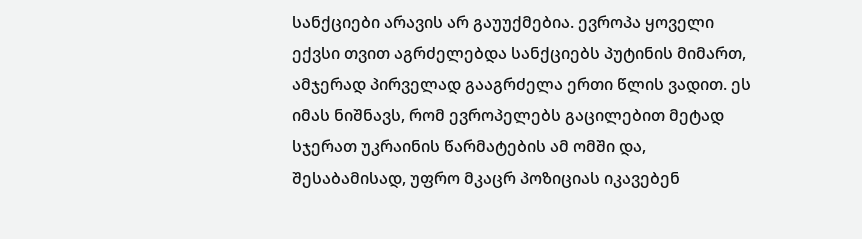სანქციები არავის არ გაუუქმებია. ევროპა ყოველი ექვსი თვით აგრძელებდა სანქციებს პუტინის მიმართ, ამჯერად პირველად გააგრძელა ერთი წლის ვადით. ეს იმას ნიშნავს, რომ ევროპელებს გაცილებით მეტად სჯერათ უკრაინის წარმატების ამ ომში და, შესაბამისად, უფრო მკაცრ პოზიციას იკავებენ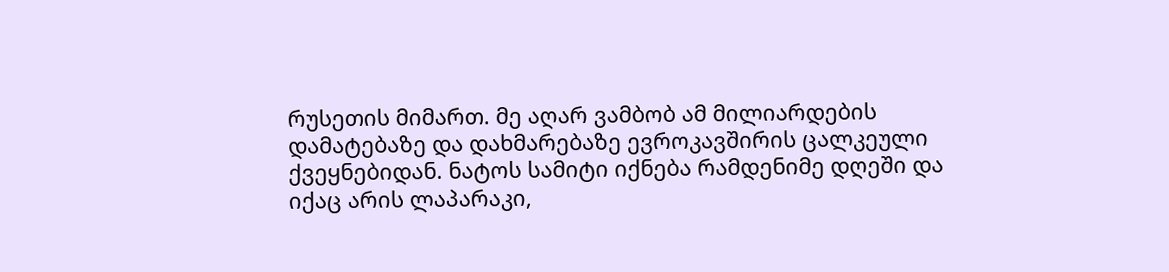რუსეთის მიმართ. მე აღარ ვამბობ ამ მილიარდების დამატებაზე და დახმარებაზე ევროკავშირის ცალკეული ქვეყნებიდან. ნატოს სამიტი იქნება რამდენიმე დღეში და იქაც არის ლაპარაკი,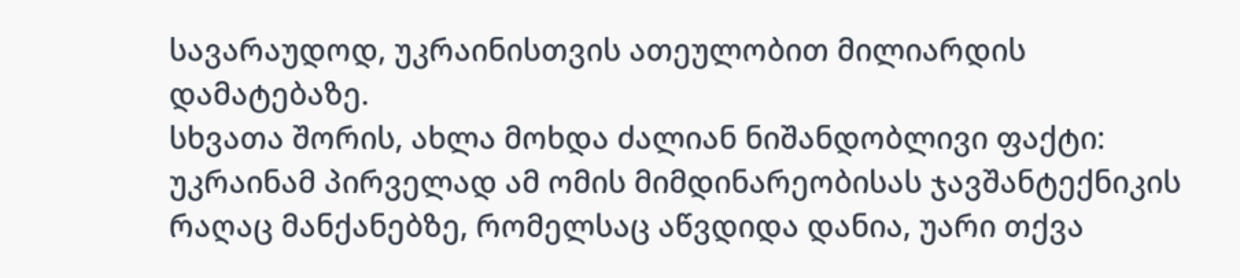სავარაუდოდ, უკრაინისთვის ათეულობით მილიარდის დამატებაზე.
სხვათა შორის, ახლა მოხდა ძალიან ნიშანდობლივი ფაქტი: უკრაინამ პირველად ამ ომის მიმდინარეობისას ჯავშანტექნიკის რაღაც მანქანებზე, რომელსაც აწვდიდა დანია, უარი თქვა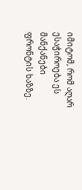იმიტომ, რომ აღარ ესაჭიროება ეს მანქანები ფრონტის ხაზზე.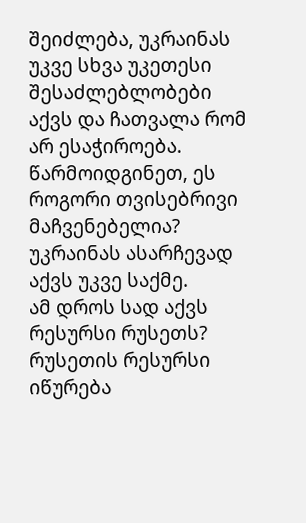შეიძლება, უკრაინას უკვე სხვა უკეთესი შესაძლებლობები აქვს და ჩათვალა რომ არ ესაჭიროება. წარმოიდგინეთ, ეს როგორი თვისებრივი მაჩვენებელია? უკრაინას ასარჩევად აქვს უკვე საქმე.
ამ დროს სად აქვს რესურსი რუსეთს? რუსეთის რესურსი იწურება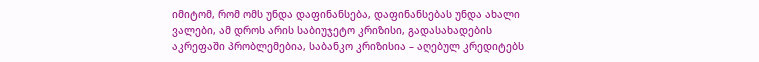იმიტომ, რომ ომს უნდა დაფინანსება, დაფინანსებას უნდა ახალი ვალები, ამ დროს არის საბიუჯეტო კრიზისი, გადასახადების აკრეფაში პრობლემებია, საბანკო კრიზისია – აღებულ კრედიტებს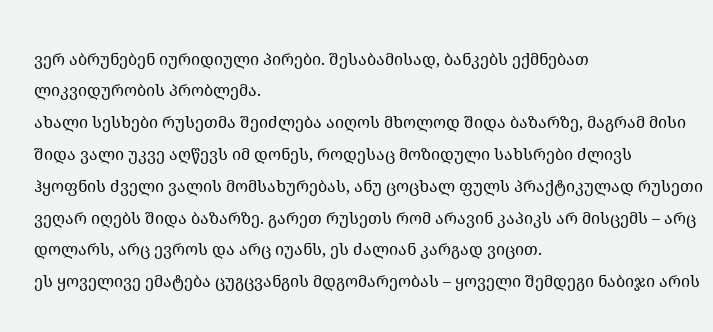ვერ აბრუნებენ იურიდიული პირები. შესაბამისად, ბანკებს ექმნებათ ლიკვიდურობის პრობლემა.
ახალი სესხები რუსეთმა შეიძლება აიღოს მხოლოდ შიდა ბაზარზე, მაგრამ მისი შიდა ვალი უკვე აღწევს იმ დონეს, როდესაც მოზიდული სახსრები ძლივს ჰყოფნის ძველი ვალის მომსახურებას, ანუ ცოცხალ ფულს პრაქტიკულად რუსეთი ვეღარ იღებს შიდა ბაზარზე. გარეთ რუსეთს რომ არავინ კაპიკს არ მისცემს – არც დოლარს, არც ევროს და არც იუანს, ეს ძალიან კარგად ვიცით.
ეს ყოველივე ემატება ცუგცვანგის მდგომარეობას – ყოველი შემდეგი ნაბიჯი არის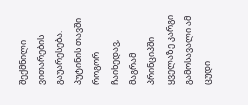შექმნილი ვითარების გაუარესება. პუტინის თავში როგორ ჩაიხედავ, მაგრამ პრინციპში ყველაზე კარგი გამოსავალი ამ ცუდი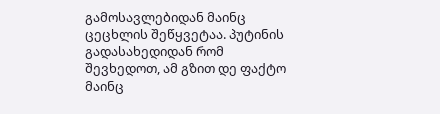გამოსავლებიდან მაინც ცეცხლის შეწყვეტაა. პუტინის გადასახედიდან რომ შევხედოთ, ამ გზით დე ფაქტო მაინც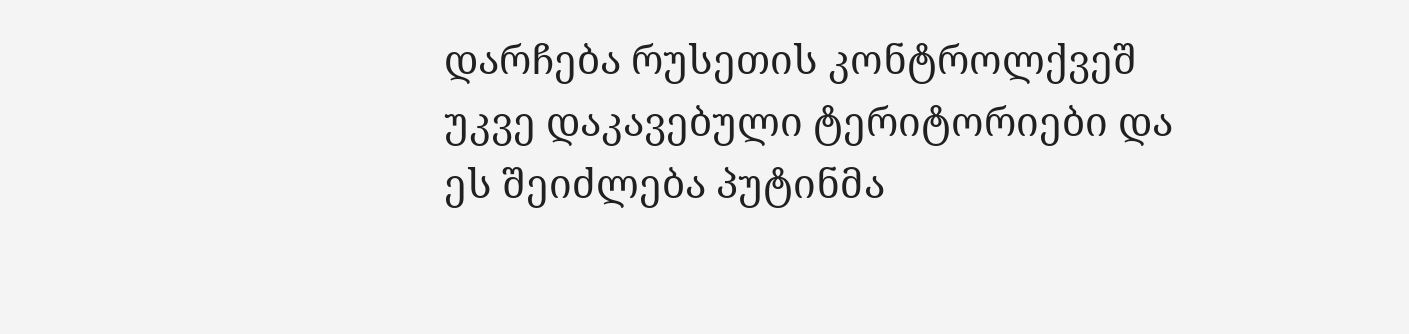დარჩება რუსეთის კონტროლქვეშ უკვე დაკავებული ტერიტორიები და ეს შეიძლება პუტინმა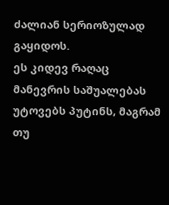ძალიან სერიოზულად გაყიდოს.
ეს კიდევ რაღაც მანევრის საშუალებას უტოვებს პუტინს, მაგრამ თუ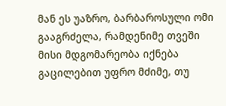მან ეს უაზრო, ბარბაროსული ომი გააგრძელა, რამდენიმე თვეში მისი მდგომარეობა იქნება გაცილებით უფრო მძიმე, თუ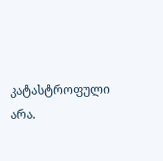კატასტროფული არა.